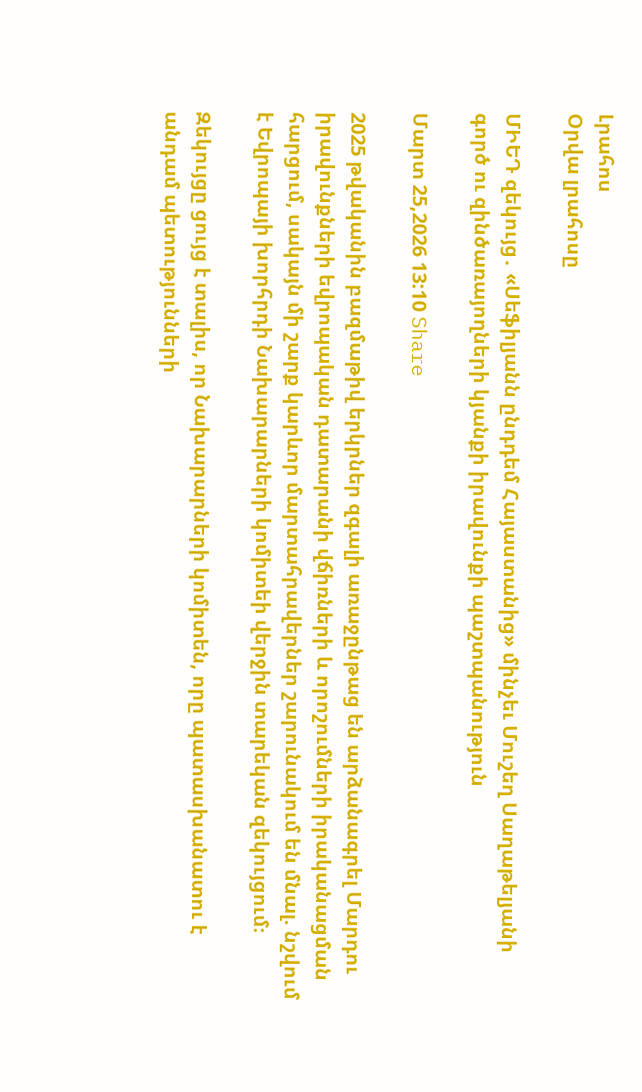Լրահոս
Օրվա լրահոսը

ՄԻԵԴ զեկույց․ «Սեֆիլյանն ընդդեմ Հայաստանից» մինչեւ Մուշեղ Սաղաթելյանի գործ ու զինծառայողների կյանքի իրավունքի պաշտպանություն

Մարտ 25,2026 13:10 Share

2025 թվականին բազմաթիվ երկրներ զգալի առաջընթաց են արձանագրել Մարդու իրավունքների եվրոպական դատարանի վճիռների և որոշումների իրականացման հարցում, սակայն մի շարք կարևոր մարտահրավերներ շարունակում են մնալ. նշվում է Եվրոպայի խորհրդի Նախարարների կոմիտեի վերջին տարեկան զեկույցում։

Զեկույցը ցույց է տալիս, որ Նախարարների կոմիտեն, որը պատասխանատու է անդամ պետությունների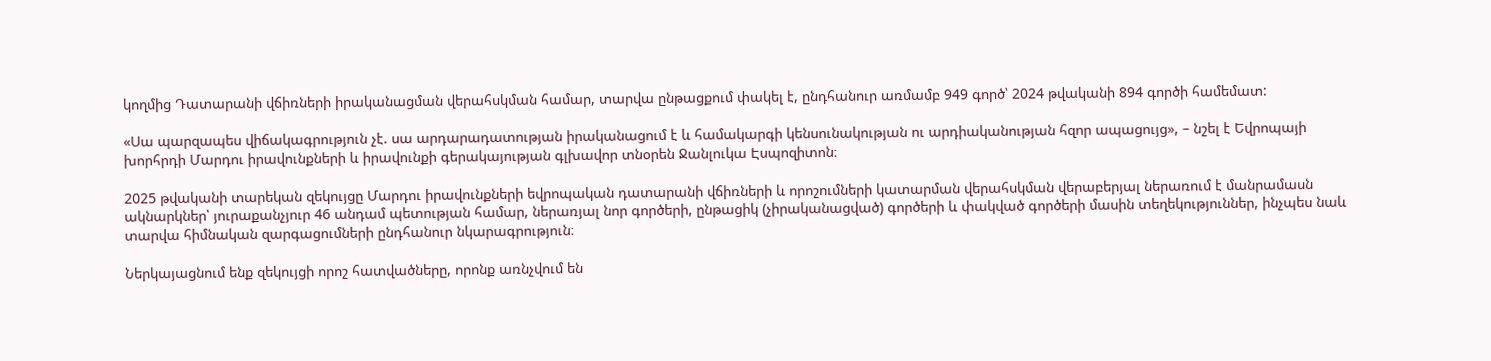կողմից Դատարանի վճիռների իրականացման վերահսկման համար, տարվա ընթացքում փակել է, ընդհանուր առմամբ 949 գործ՝ 2024 թվականի 894 գործի համեմատ:

«Սա պարզապես վիճակագրություն չէ. սա արդարադատության իրականացում է և համակարգի կենսունակության ու արդիականության հզոր ապացույց», – նշել է Եվրոպայի խորհրդի Մարդու իրավունքների և իրավունքի գերակայության գլխավոր տնօրեն Ջանլուկա Էսպոզիտոն։

2025 թվականի տարեկան զեկույցը Մարդու իրավունքների եվրոպական դատարանի վճիռների և որոշումների կատարման վերահսկման վերաբերյալ ներառում է մանրամասն ակնարկներ՝ յուրաքանչյուր 46 անդամ պետության համար, ներառյալ նոր գործերի, ընթացիկ (չիրականացված) գործերի և փակված գործերի մասին տեղեկություններ, ինչպես նաև տարվա հիմնական զարգացումների ընդհանուր նկարագրություն։

Ներկայացնում ենք զեկույցի որոշ հատվածները, որոնք առնչվում են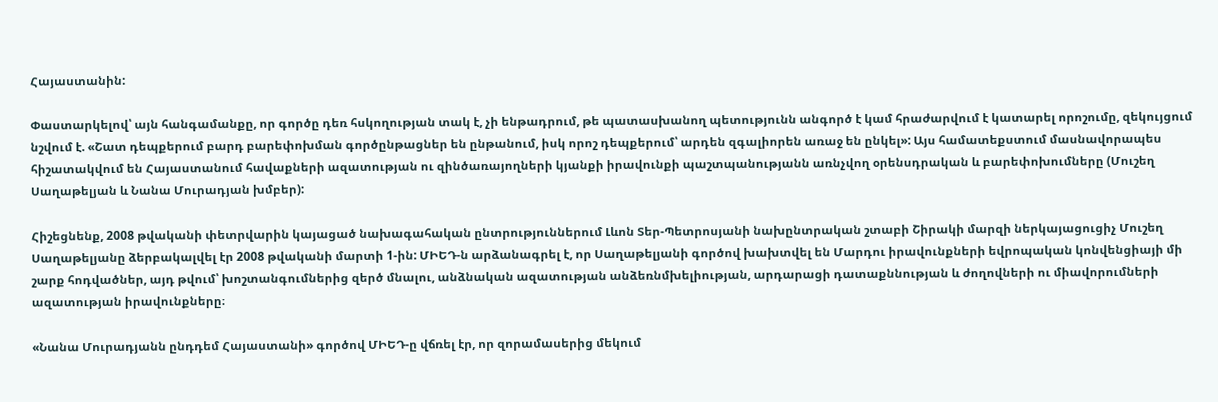Հայաստանին:

Փաստարկելով՝ այն հանգամանքը, որ գործը դեռ հսկողության տակ է, չի ենթադրում, թե պատասխանող պետությունն անգործ է կամ հրաժարվում է կատարել որոշումը, զեկույցում նշվում է. «Շատ դեպքերում բարդ բարեփոխման գործընթացներ են ընթանում, իսկ որոշ դեպքերում՝ արդեն զգալիորեն առաջ են ընկել»: Այս համատեքստում մասնավորապես հիշատակվում են Հայաստանում հավաքների ազատության ու զինծառայողների կյանքի իրավունքի պաշտպանությանն առնչվող օրենսդրական և բարեփոխումները (Մուշեղ Սաղաթելյան և Նանա Մուրադյան խմբեր):

Հիշեցնենք, 2008 թվականի փետրվարին կայացած նախագահական ընտրություններում Լևոն Տեր-Պետրոսյանի նախընտրական շտաբի Շիրակի մարզի ներկայացուցիչ Մուշեղ Սաղաթելյանը ձերբակալվել էր 2008 թվականի մարտի 1-ին: ՄԻԵԴ-ն արձանագրել է, որ Սաղաթելյանի գործով խախտվել են Մարդու իրավունքների եվրոպական կոնվենցիայի մի շարք հոդվածներ, այդ թվում՝ խոշտանգումներից զերծ մնալու, անձնական ազատության անձեռնմխելիության, արդարացի դատաքննության և ժողովների ու միավորումների ազատության իրավունքները։

«Նանա Մուրադյանն ընդդեմ Հայաստանի» գործով ՄԻԵԴ-ը վճռել էր, որ զորամասերից մեկում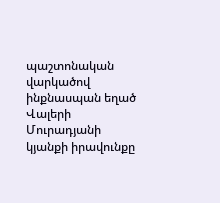պաշտոնական վարկածով ինքնասպան եղած Վալերի Մուրադյանի կյանքի իրավունքը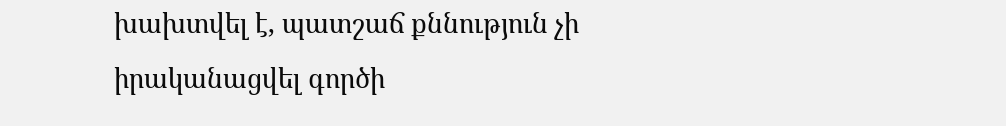խախտվել է, պատշաճ քննություն չի իրականացվել գործի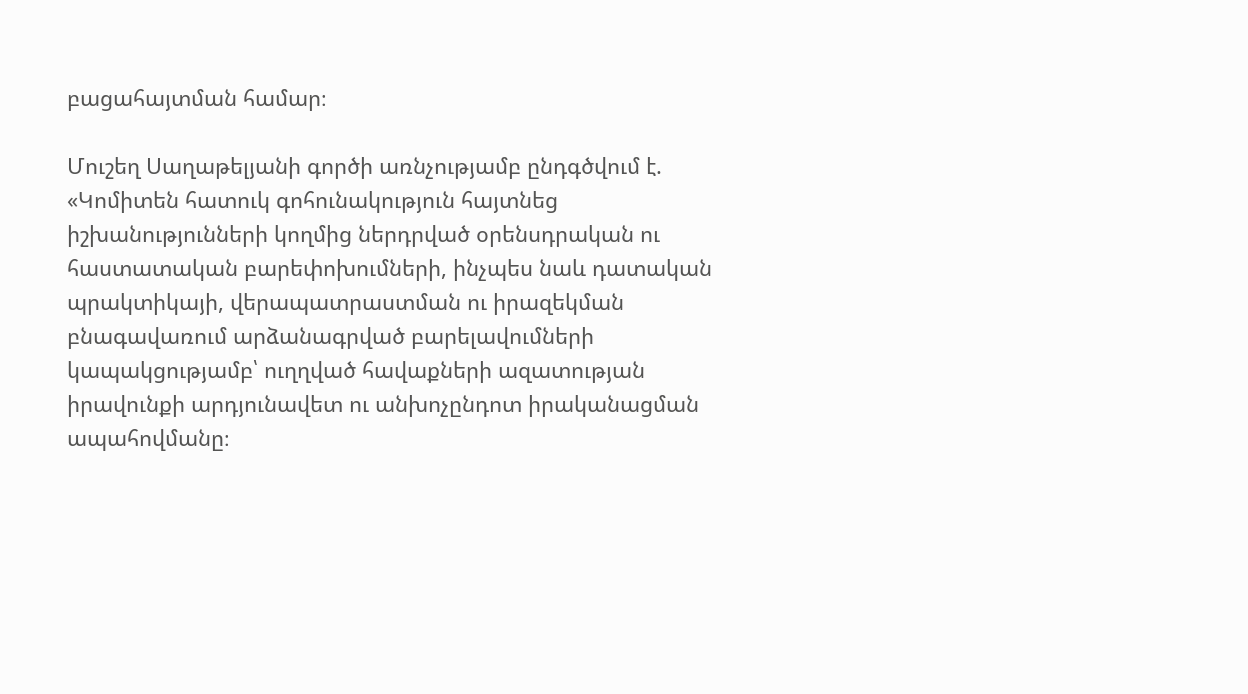բացահայտման համար։

Մուշեղ Սաղաթելյանի գործի առնչությամբ ընդգծվում է. «Կոմիտեն հատուկ գոհունակություն հայտնեց իշխանությունների կողմից ներդրված օրենսդրական ու հաստատական բարեփոխումների, ինչպես նաև դատական պրակտիկայի, վերապատրաստման ու իրազեկման բնագավառում արձանագրված բարելավումների կապակցությամբ՝ ուղղված հավաքների ազատության իրավունքի արդյունավետ ու անխոչընդոտ իրականացման ապահովմանը։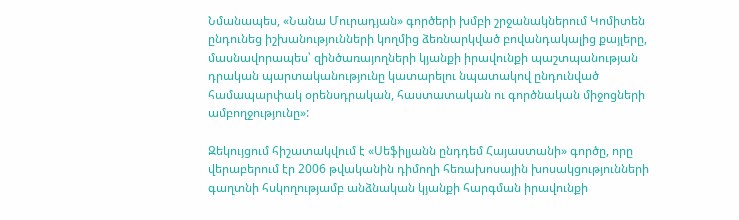Նմանապես, «Նանա Մուրադյան» գործերի խմբի շրջանակներում Կոմիտեն ընդունեց իշխանությունների կողմից ձեռնարկված բովանդակալից քայլերը, մասնավորապես՝ զինծառայողների կյանքի իրավունքի պաշտպանության դրական պարտականությունը կատարելու նպատակով ընդունված համապարփակ օրենսդրական, հաստատական ու գործնական միջոցների ամբողջությունը»:

Զեկույցում հիշատակվում է «Սեֆիլյանն ընդդեմ Հայաստանի» գործը, որը վերաբերում էր 2006 թվականին դիմողի հեռախոսային խոսակցությունների գաղտնի հսկողությամբ անձնական կյանքի հարգման իրավունքի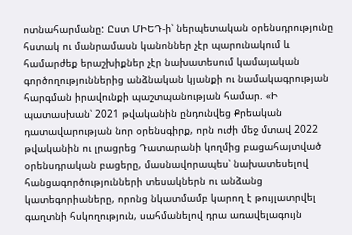ոտնահարմանը: Ըստ ՄԻԵԴ-ի՝ ներպետական օրենսդրությունը հստակ ու մանրամասն կանոններ չէր պարունակում և համարժեք երաշխիքներ չէր նախատեսում կամայական գործողություններից անձնական կյանքի ու նամակագրության հարգման իրավունքի պաշտպանության համար. «Ի պատասխան՝ 2021 թվականին ընդունվեց Քրեական դատավարության նոր օրենսգիրք, որն ուժի մեջ մտավ 2022 թվականին ու լրացրեց Դատարանի կողմից բացահայտված օրենսդրական բացերը, մասնավորապես՝ նախատեսելով հանցագործությունների տեսակներն ու անձանց կատեգորիաները, որոնց նկատմամբ կարող է թույլատրվել գաղտնի հսկողություն, սահմանելով դրա առավելագույն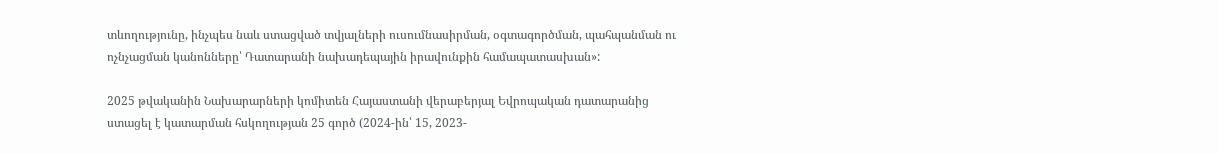տևողությունը, ինչպես նաև ստացված տվյալների ուսումնասիրման, օգտագործման, պահպանման ու ոչնչացման կանոնները՝ Դատարանի նախադեպային իրավունքին համապատասխան»:

2025 թվականին Նախարարների կոմիտեն Հայաստանի վերաբերյալ Եվրոպական դատարանից ստացել է կատարման հսկողության 25 գործ (2024-ին՝ 15, 2023-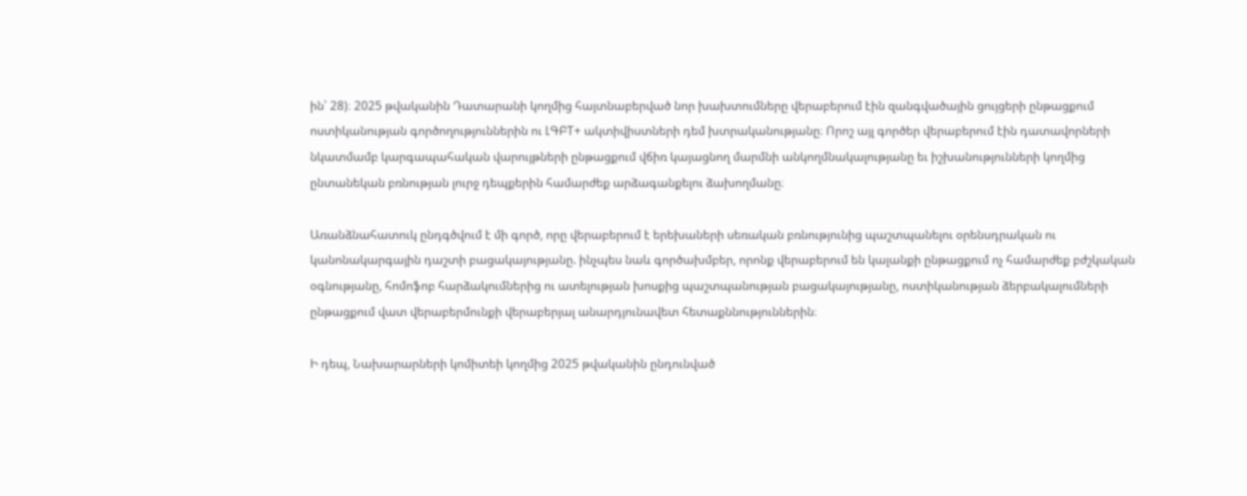ին՝ 28)։ 2025 թվականին Դատարանի կողմից հայտնաբերված նոր խախտումները վերաբերում էին զանգվածային ցույցերի ընթացքում ոստիկանության գործողություններին ու ԼԳԲТ+ ակտիվիստների դեմ խտրականությանը։ Որոշ այլ գործեր վերաբերում էին դատավորների նկատմամբ կարգապահական վարույթների ընթացքում վճիռ կայացնող մարմնի անկողմնակալությանը եւ իշխանությունների կողմից ընտանեկան բռնության լուրջ դեպքերին համարժեք արձագանքելու ձախողմանը։

Առանձնահատուկ ընդգծվում է մի գործ, որը վերաբերում է երեխաների սեռական բռնությունից պաշտպանելու օրենսդրական ու կանոնակարգային դաշտի բացակայությանը. ինչպես նաև գործախմբեր, որոնք վերաբերում են կալանքի ընթացքում ոչ համարժեք բժշկական օգնությանը, հոմոֆոբ հարձակումներից ու ատելության խոսքից պաշտպանության բացակայությանը, ոստիկանության ձերբակալումների ընթացքում վատ վերաբերմունքի վերաբերյալ անարդյունավետ հետաքննություններին։

Ի դեպ, Նախարարների կոմիտեի կողմից 2025 թվականին ընդունված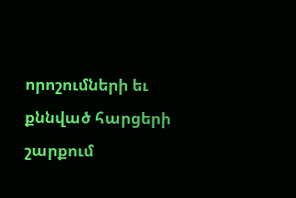որոշումների եւ քննված հարցերի շարքում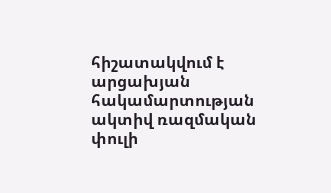հիշատակվում է արցախյան հակամարտության ակտիվ ռազմական փուլի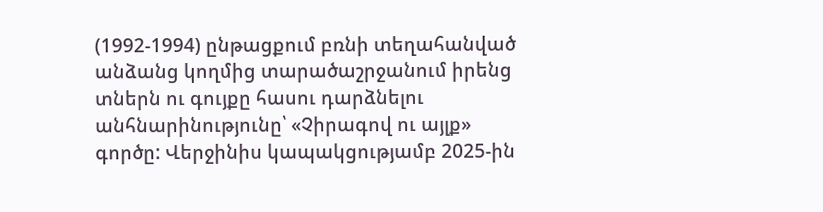(1992-1994) ընթացքում բռնի տեղահանված անձանց կողմից տարածաշրջանում իրենց տներն ու գույքը հասու դարձնելու անհնարինությունը՝ «Չիրագով ու այլք» գործը: Վերջինիս կապակցությամբ 2025-ին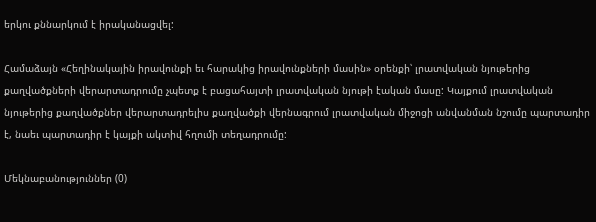երկու քննարկում է իրականացվել:

Համաձայն «Հեղինակային իրավունքի եւ հարակից իրավունքների մասին» օրենքի՝ լրատվական նյութերից քաղվածքների վերարտադրումը չպետք է բացահայտի լրատվական նյութի էական մասը: Կայքում լրատվական նյութերից քաղվածքներ վերարտադրելիս քաղվածքի վերնագրում լրատվական միջոցի անվանման նշումը պարտադիր է, նաեւ պարտադիր է կայքի ակտիվ հղումի տեղադրումը:

Մեկնաբանություններ (0)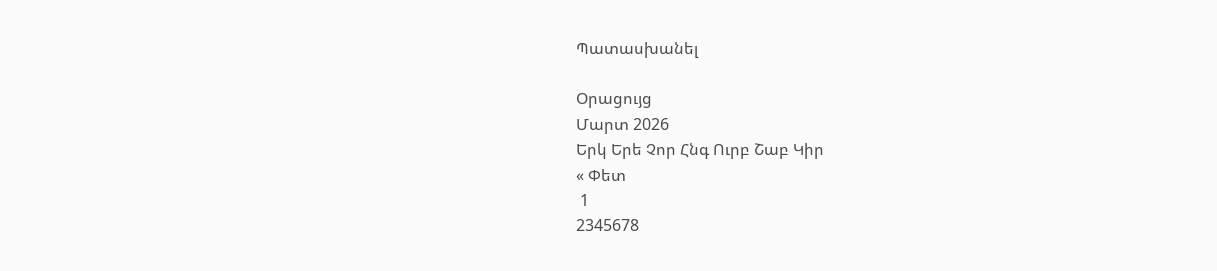Պատասխանել

Օրացույց
Մարտ 2026
Երկ Երե Չոր Հնգ Ուրբ Շաբ Կիր
« Փետ
 1
2345678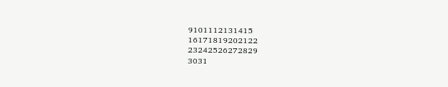9101112131415
16171819202122
23242526272829
3031